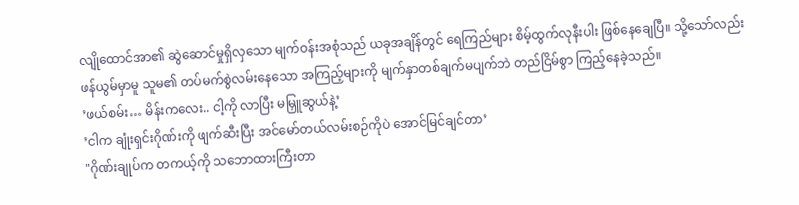လျိုထောင်အာ၏ ဆွဲဆောင်မှုရှိလှသော မျက်ဝန်းအစုံသည် ယခုအချိန်တွင် ရေကြည်များ စိမ့်ထွက်လုနီးပါး ဖြစ်နေချေပြီ။ သို့သော်လည်း ဖန်ယွမ်မှာမူ သူမ၏ တပ်မက်စွဲလမ်းနေသော အကြည့်များကို မျက်နှာတစ်ချက်မပျက်ဘဲ တည်ငြိမ်စွာ ကြည့်နေခဲ့သည်။
’ဖယ်စမ်း… မိန်းကလေး.. ငါ့ကို လာပြီး မမြှူဆွယ်နဲ့’
’ငါက ချုံးရှင်းဂိုဏ်းကို ဖျက်ဆီးပြီး အင်မော်တယ်လမ်းစဉ်ကိုပဲ အောင်မြင်ချင်တာ’
"ဂိုဏ်းချုပ်က တကယ့်ကို သဘောထားကြီးတာ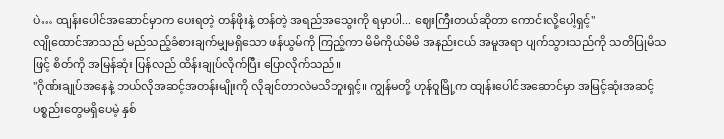ပဲ… ထျန်းပေါင်အဆောင်မှာက ပေးရတဲ့ တန်ဖိုးနဲ့ တန်တဲ့ အရည်အသွေးကို ရမှာပါ... ဈေးကြီးတယ်ဆိုတာ ကောင်းလို့ပေါ့ရှင့်"
လျိုထောင်အာသည် မည်သည့်ခံစားချက်မျှမရှိသော ဖန်ယွမ်ကို ကြည့်ကာ မိမိကိုယ်မိမိ အနည်းငယ် အမူအရာ ပျက်သွားသည်ကို သတိပြုမိသဖြင့် စိတ်ကို အမြန်ဆုံး ပြန်လည် ထိန်းချုပ်လိုက်ပြီး ပြောလိုက်သည်။
"ဂိုဏ်းချုပ်အနေနဲ့ ဘယ်လိုအဆင့်အတန်းမျိုးကို လိုချင်တာလဲမသိဘူးရှင့်။ ကျွန်မတို့ ဟုန်ဝူမြို့က ထျန်းပေါင်အဆောင်မှာ အမြင့်ဆုံးအဆင့် ပစ္စည်းတွေမရှိပေမဲ့ နှစ်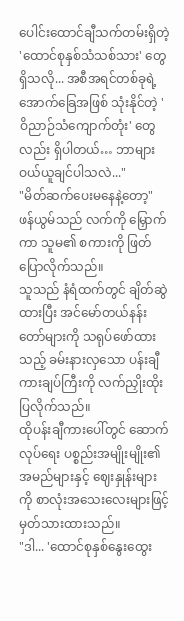ပေါင်းထောင်ချီသက်တမ်းရှိတဲ့ 'ထောင်စုနှစ်သံသစ်သား' တွေ ရှိသလို... အစီအရင်တစ်ခုရဲ့ အောက်ခြေအဖြစ် သုံးနိုင်တဲ့ 'ဝိညာဉ်သံကျောက်တုံး' တွေလည်း ရှိပါတယ်… ဘာများ ဝယ်ယူချင်ပါသလဲ..."
"မိတ်ဆက်ပေးမနေနဲ့တော့" ဖန်ယွမ်သည် လက်ကို မြှောက်ကာ သူမ၏ စကားကို ဖြတ်ပြောလိုက်သည်။
သူသည် နံရံထက်တွင် ချိတ်ဆွဲထားပြီး အင်မော်တယ်နန်းတော်များကို သရုပ်ဖော်ထားသည့် ခမ်းနားလှသော ပန်းချီကားချပ်ကြီးကို လက်ညှိုးထိုးပြလိုက်သည်။
ထိုပန်းချီကားပေါ်တွင် ဆောက်လုပ်ရေး ပစ္စည်းအမျိုးမျိုး၏ အမည်များနှင့် ဈေးနှုန်းများကို စာလုံးအသေးလေးများဖြင့် မှတ်သားထားသည်။
"ဒါ... 'ထောင်စုနှစ်နွေးထွေး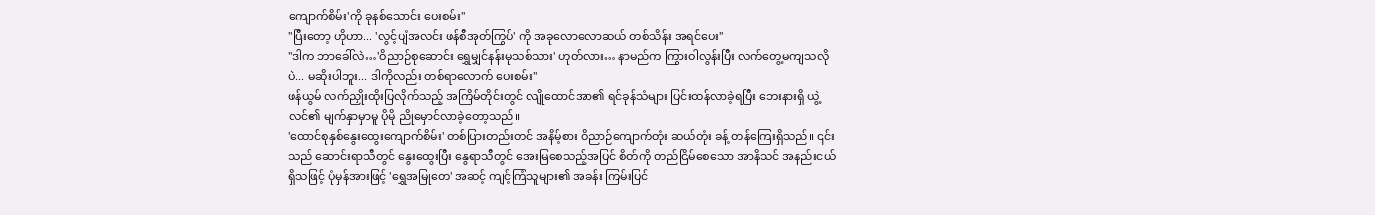ကျောက်စိမ်း'ကို ခုနစ်သောင်း ပေးစမ်း"
"ပြီးတော့ ဟိုဟာ... 'လွင့်ပျံအလင်း ဖန်စီအုတ်ကြွပ်' ကို အခုလောလောဆယ် တစ်သိန်း အရင်ပေး"
"ဒါက ဘာခေါ်လဲ…'ဝိညာဉ်စုဆောင်း ရွှေမျှင်နန်းမုသစ်သား' ဟုတ်လား… နာမည်က ကြွားဝါလွန်းပြီး လက်တွေ့မကျသလိုပဲ... မဆိုးပါဘူး... ဒါကိုလည်း တစ်ရာလောက် ပေးစမ်း"
ဖန်ယွမ် လက်ညှိုးထိုးပြလိုက်သည့် အကြိမ်တိုင်းတွင် လျိုထောင်အာ၏ ရင်ခုန်သံများ ပြင်းထန်လာခဲ့ရပြီး ဘေးနားရှိ ယွဲ့လင်၏ မျက်နှာမှာမူ ပိုမို ညိုမှောင်လာခဲ့တော့သည်။
'ထောင်စုနှစ်နွေးထွေးကျောက်စိမ်း' တစ်ပြားတည်းတင် အနိမ့်စား ဝိညာဉ်ကျောက်တုံး ဆယ်တုံး ခန့် တန်ကြေးရှိသည်။ ၎င်းသည် ဆောင်းရာသီတွင် နွေးထွေးပြီး နွေရာသီတွင် အေးမြစေသည့်အပြင် စိတ်ကို တည်ငြိမ်စေသော အာနိသင် အနည်းငယ် ရှိသဖြင့် ပုံမှန်အားဖြင့် 'ရွှေအမြုတေ' အဆင့် ကျင့်ကြံသူများ၏ အခန်း ကြမ်းပြင်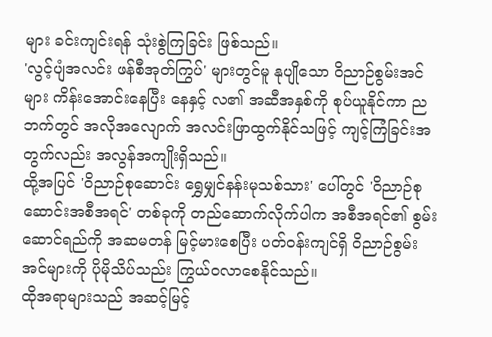များ ခင်းကျင်းရန် သုံးစွဲကြခြင်း ဖြစ်သည်။
'လွင့်ပျံအလင်း ဖန်စီအုတ်ကြွပ်' များတွင်မူ နုပျိုသော ဝိညာဉ်စွမ်းအင်များ ကိန်းအောင်းနေပြီး နေနှင့် လ၏ အဆီအနှစ်ကို စုပ်ယူနိုင်ကာ ညဘက်တွင် အလိုအလျောက် အလင်းဖြာထွက်နိုင်သဖြင့် ကျင့်ကြံခြင်းအတွက်လည်း အလွန်အကျိုးရှိသည်။
ထို့အပြင် 'ဝိညာဉ်စုဆောင်း ရွှေမျှင်နန်းမုသစ်သား' ပေါ်တွင် 'ဝိညာဉ်စုဆောင်းအစီအရင်' တစ်ခုကို တည်ဆောက်လိုက်ပါက အစီအရင်၏ စွမ်းဆောင်ရည်ကို အဆမတန် မြင့်မားစေပြီး ပတ်ဝန်းကျင်ရှိ ဝိညာဉ်စွမ်းအင်များကို ပိုမိုသိပ်သည်း ကြွယ်ဝလာစေနိုင်သည်။
ထိုအရာများသည် အဆင့်မြင့်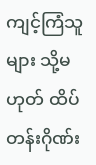ကျင့်ကြံသူများ သို့မဟုတ် ထိပ်တန်းဂိုဏ်း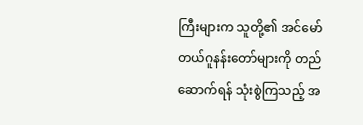ကြီးများက သူတို့၏ အင်မော်တယ်ဂူနန်းတော်များကို တည်ဆောက်ရန် သုံးစွဲကြသည့် အ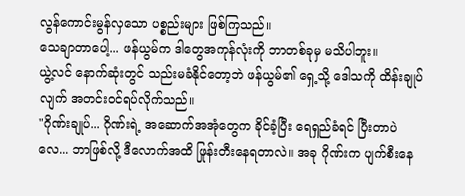လွန်ကောင်းမွန်လှသော ပစ္စည်းများ ဖြစ်ကြသည်။
သေချာတာပေါ့... ဖန်ယွမ်က ဒါတွေအကုန်လုံးကို ဘာတစ်ခုမှ မသိပါဘူး။
ယွဲ့လင် နောက်ဆုံးတွင် သည်းမခံနိုင်တော့ဘဲ ဖန်ယွမ်၏ ရှေ့သို့ ဒေါသကို ထိန်းချုပ်လျက် အတင်းဝင်ရပ်လိုက်သည်။
"ဂိုဏ်းချုပ်... ဂိုဏ်းရဲ့ အဆောက်အအုံတွေက ခိုင်ခံ့ပြီး ရေရှည်ခံရင် ပြီးတာပဲလေ... ဘာဖြစ်လို့ ဒီလောက်အထိ ဖြုန်းတီးနေရတာလဲ။ အခု ဂိုဏ်းက ပျက်စီးနေ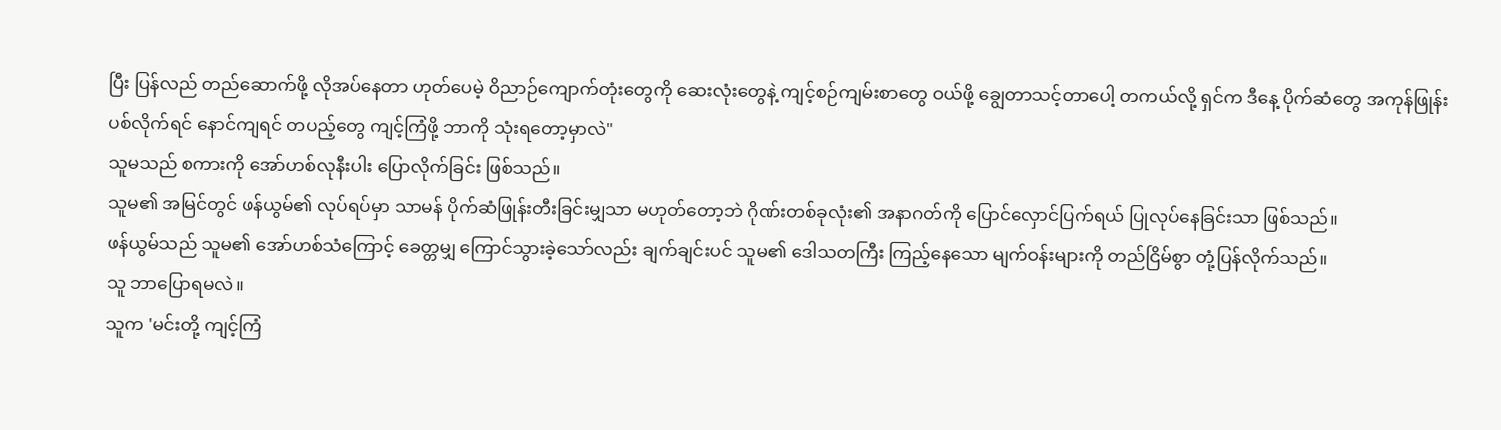ပြီး ပြန်လည် တည်ဆောက်ဖို့ လိုအပ်နေတာ ဟုတ်ပေမဲ့ ဝိညာဉ်ကျောက်တုံးတွေကို ဆေးလုံးတွေနဲ့ ကျင့်စဉ်ကျမ်းစာတွေ ဝယ်ဖို့ ချွေတာသင့်တာပေါ့ တကယ်လို့ ရှင်က ဒီနေ့ ပိုက်ဆံတွေ အကုန်ဖြုန်းပစ်လိုက်ရင် နောင်ကျရင် တပည့်တွေ ကျင့်ကြံဖို့ ဘာကို သုံးရတော့မှာလဲ"
သူမသည် စကားကို အော်ဟစ်လုနီးပါး ပြောလိုက်ခြင်း ဖြစ်သည်။
သူမ၏ အမြင်တွင် ဖန်ယွမ်၏ လုပ်ရပ်မှာ သာမန် ပိုက်ဆံဖြုန်းတီးခြင်းမျှသာ မဟုတ်တော့ဘဲ ဂိုဏ်းတစ်ခုလုံး၏ အနာဂတ်ကို ပြောင်လှောင်ပြက်ရယ် ပြုလုပ်နေခြင်းသာ ဖြစ်သည်။
ဖန်ယွမ်သည် သူမ၏ အော်ဟစ်သံကြောင့် ခေတ္တမျှ ကြောင်သွားခဲ့သော်လည်း ချက်ချင်းပင် သူမ၏ ဒေါသတကြီး ကြည့်နေသော မျက်ဝန်းများကို တည်ငြိမ်စွာ တုံ့ပြန်လိုက်သည်။
သူ ဘာပြောရမလဲ။
သူက 'မင်းတို့ ကျင့်ကြံ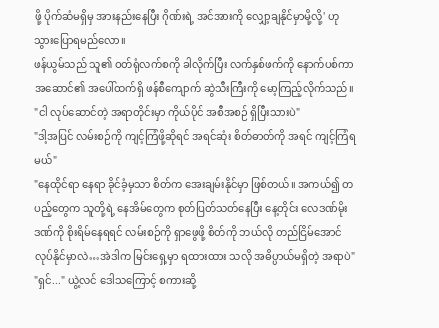ဖို့ ပိုက်ဆံမရှိမှ အားနည်းနေပြီး ဂိုဏ်းရဲ့ အင်အားကို လျှော့ချနိုင်မှာမို့လို့' ဟု သွားပြောရမည်လော။
ဖန်ယွမ်သည် သူ၏ ဝတ်ရုံလက်စကို ခါလိုက်ပြီး လက်နှစ်ဖက်ကို နောက်ပစ်ကာ အဆောင်၏ အပေါ်ထက်ရှိ ဖန်စီကျောက် ဆွဲသီးကြီးကို မော့ကြည့်လိုက်သည်။
"ငါ လုပ်ဆောင်တဲ့ အရာတိုင်းမှာ ကိုယ်ပိုင် အစီအစဉ် ရှိပြီးသားပဲ"
"ဒါ့အပြင် လမ်းစဉ်ကို ကျင့်ကြံဖို့ဆိုရင် အရင်ဆုံး စိတ်ဓာတ်ကို အရင် ကျင့်ကြံရမယ်"
"နေထိုင်ရာ နေရာ ခိုင်ခံ့မှသာ စိတ်က အေးချမ်းနိုင်မှာ ဖြစ်တယ်။ အကယ်၍ တပည့်တွေက သူတို့ရဲ့ နေအိမ်တွေက စုတ်ပြတ်သတ်နေပြီး နေ့တိုင်း လေဒဏ်မိုးဒဏ်ကို စိုးရိမ်နေရရင် လမ်းစဉ်ကို ရှာဖွေဖို့ စိတ်ကို ဘယ်လို တည်ငြိမ်အောင် လုပ်နိုင်မှာလဲ…အဲဒါက မြင်းရှေ့မှာ ရထားထား သလို အဓိပ္ပာယ်မရှိတဲ့ အရာပဲ"
"ရှင်..." ယွဲ့လင် ဒေါသကြောင့် စကားဆို့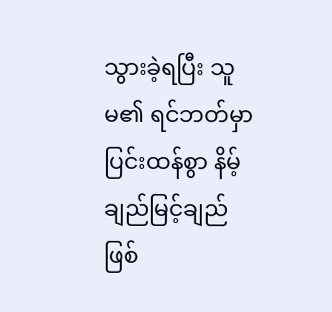သွားခဲ့ရပြီး သူမ၏ ရင်ဘတ်မှာ ပြင်းထန်စွာ နိမ့်ချည်မြင့်ချည် ဖြစ်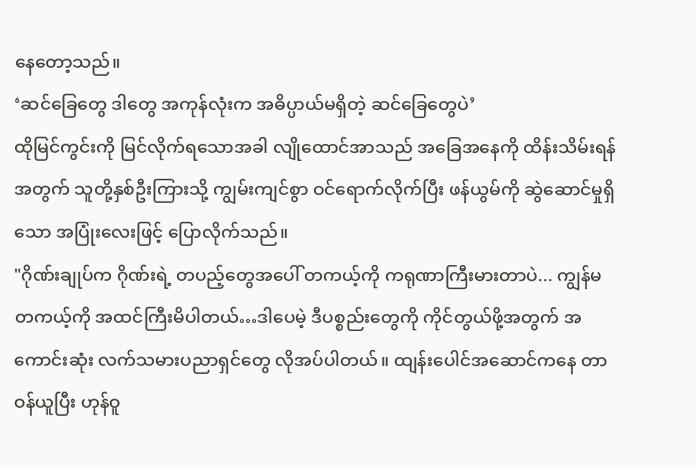နေတော့သည်။
‘ဆင်ခြေတွေ ဒါတွေ အကုန်လုံးက အဓိပ္ပာယ်မရှိတဲ့ ဆင်ခြေတွေပဲ’
ထိုမြင်ကွင်းကို မြင်လိုက်ရသောအခါ လျိုထောင်အာသည် အခြေအနေကို ထိန်းသိမ်းရန်အတွက် သူတို့နှစ်ဦးကြားသို့ ကျွမ်းကျင်စွာ ဝင်ရောက်လိုက်ပြီး ဖန်ယွမ်ကို ဆွဲဆောင်မှုရှိသော အပြုံးလေးဖြင့် ပြောလိုက်သည်။
"ဂိုဏ်းချုပ်က ဂိုဏ်းရဲ့ တပည့်တွေအပေါ် တကယ့်ကို ကရုဏာကြီးမားတာပဲ... ကျွန်မ တကယ့်ကို အထင်ကြီးမိပါတယ်…ဒါပေမဲ့ ဒီပစ္စည်းတွေကို ကိုင်တွယ်ဖို့အတွက် အကောင်းဆုံး လက်သမားပညာရှင်တွေ လိုအပ်ပါတယ်။ ထျန်းပေါင်အဆောင်ကနေ တာဝန်ယူပြီး ဟုန်ဝူ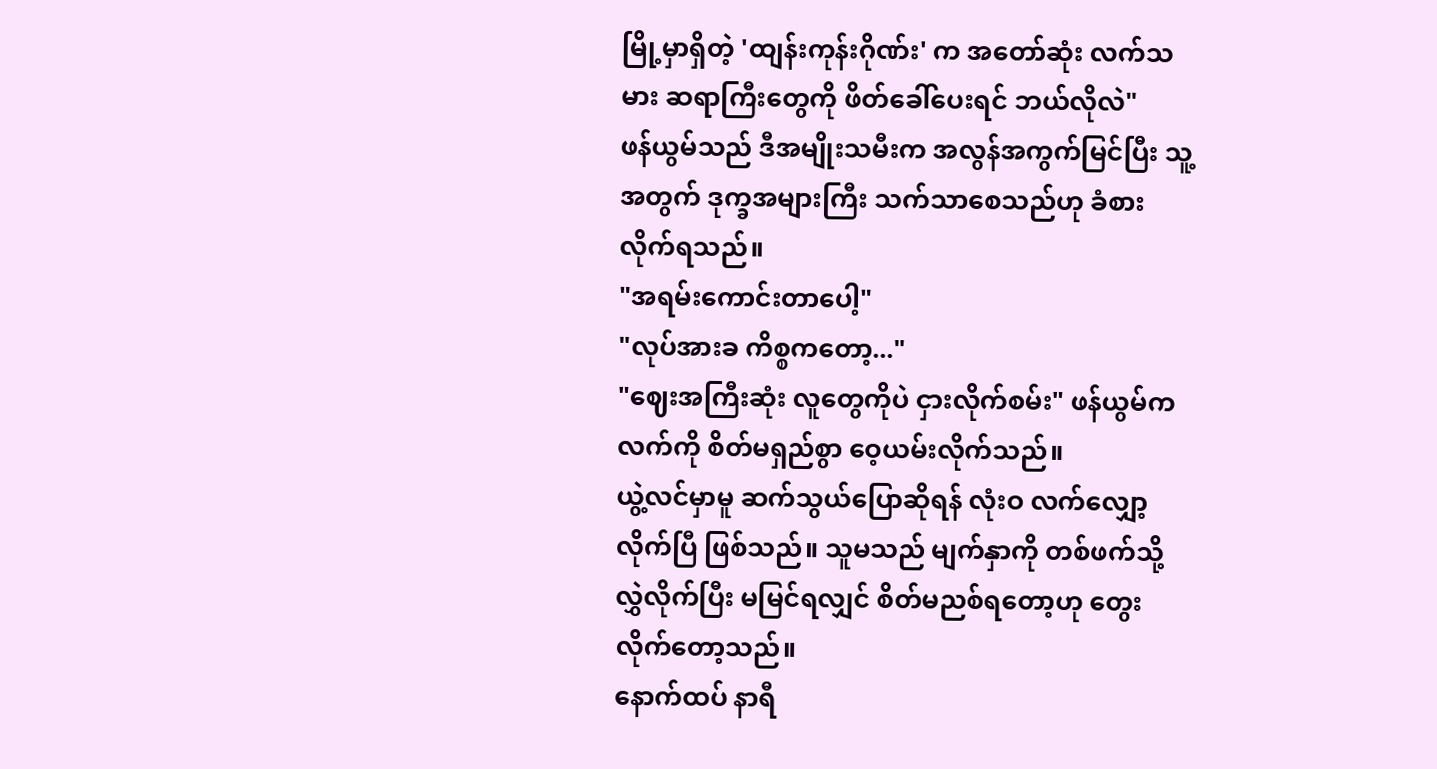မြို့မှာရှိတဲ့ 'ထျန်းကုန်းဂိုဏ်း' က အတော်ဆုံး လက်သမား ဆရာကြီးတွေကို ဖိတ်ခေါ်ပေးရင် ဘယ်လိုလဲ"
ဖန်ယွမ်သည် ဒီအမျိုးသမီးက အလွန်အကွက်မြင်ပြီး သူ့အတွက် ဒုက္ခအများကြီး သက်သာစေသည်ဟု ခံစားလိုက်ရသည်။
"အရမ်းကောင်းတာပေါ့"
"လုပ်အားခ ကိစ္စကတော့..."
"ဈေးအကြီးဆုံး လူတွေကိုပဲ ငှားလိုက်စမ်း" ဖန်ယွမ်က လက်ကို စိတ်မရှည်စွာ ဝေ့ယမ်းလိုက်သည်။
ယွဲ့လင်မှာမူ ဆက်သွယ်ပြောဆိုရန် လုံးဝ လက်လျှော့လိုက်ပြီ ဖြစ်သည်။ သူမသည် မျက်နှာကို တစ်ဖက်သို့ လွှဲလိုက်ပြီး မမြင်ရလျှင် စိတ်မညစ်ရတော့ဟု တွေးလိုက်တော့သည်။
နောက်ထပ် နာရီ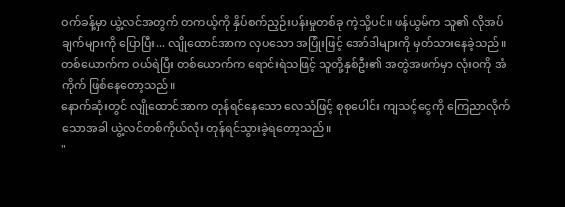ဝက်ခန့်မှာ ယွဲ့လင်အတွက် တကယ့်ကို နှိပ်စက်ညှဉ်းပန်းမှုတစ်ခု ကဲ့သို့ပင်။ ဖန်ယွမ်က သူ၏ လိုအပ်ချက်များကို ပြောပြီး... လျိုထောင်အာက လှပသော အပြုံးဖြင့် အော်ဒါများကို မှတ်သားနေခဲ့သည်။ တစ်ယောက်က ဝယ်ရဲပြီး တစ်ယောက်က ရောင်းရဲသဖြင့် သူတို့နှစ်ဦး၏ အတွဲအဖက်မှာ လုံးဝကို အံကိုက် ဖြစ်နေတော့သည်။
နောက်ဆုံးတွင် လျိုထောင်အာက တုန်ရင်နေသော လေသံဖြင့် စုစုပေါင်း ကျသင့်ငွေကို ကြေညာလိုက်သောအခါ ယွဲ့လင်တစ်ကိုယ်လုံး တုန်ရင်သွားခဲ့ရတော့သည်။
"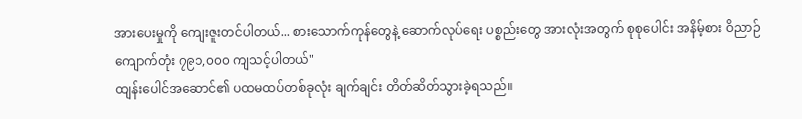အားပေးမှုကို ကျေးဇူးတင်ပါတယ်... စားသောက်ကုန်တွေနဲ့ ဆောက်လုပ်ရေး ပစ္စည်းတွေ အားလုံးအတွက် စုစုပေါင်း အနိမ့်စား ဝိညာဉ်ကျောက်တုံး ၇၉၁,၀၀၀ ကျသင့်ပါတယ်"
ထျန်းပေါင်အဆောင်၏ ပထမထပ်တစ်ခုလုံး ချက်ချင်း တိတ်ဆိတ်သွားခဲ့ရသည်။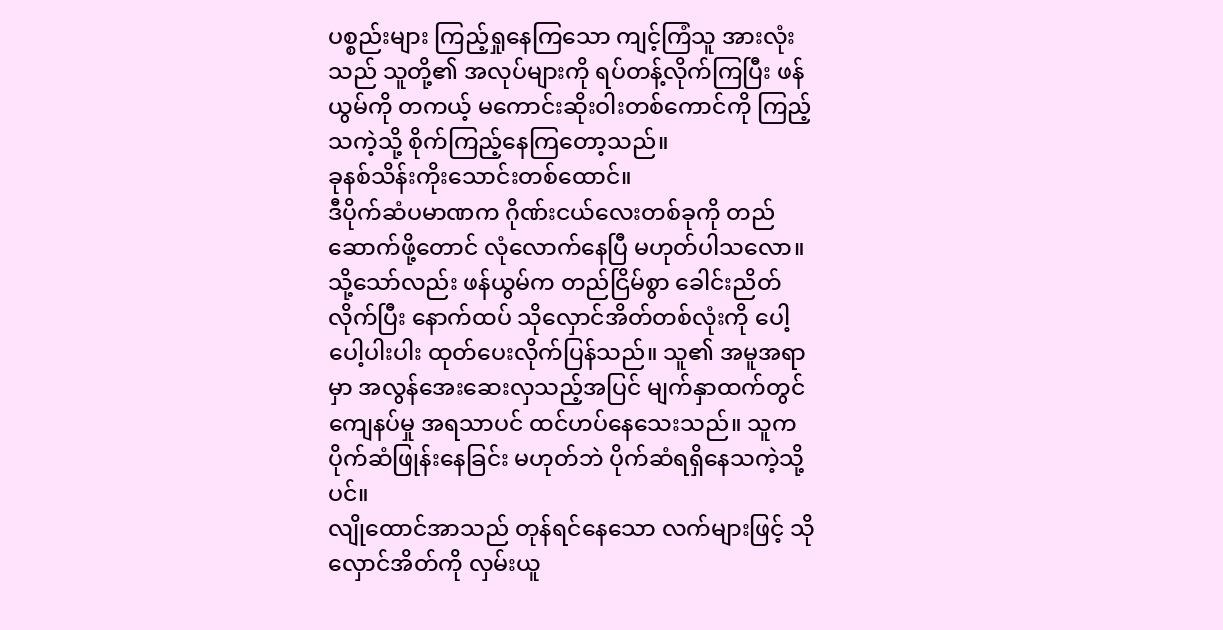ပစ္စည်းများ ကြည့်ရှုနေကြသော ကျင့်ကြံသူ အားလုံးသည် သူတို့၏ အလုပ်များကို ရပ်တန့်လိုက်ကြပြီး ဖန်ယွမ်ကို တကယ့် မကောင်းဆိုးဝါးတစ်ကောင်ကို ကြည့်သကဲ့သို့ စိုက်ကြည့်နေကြတော့သည်။
ခုနစ်သိန်းကိုးသောင်းတစ်ထောင်။
ဒီပိုက်ဆံပမာဏက ဂိုဏ်းငယ်လေးတစ်ခုကို တည်ဆောက်ဖို့တောင် လုံလောက်နေပြီ မဟုတ်ပါသလော။
သို့သော်လည်း ဖန်ယွမ်က တည်ငြိမ်စွာ ခေါင်းညိတ်လိုက်ပြီး နောက်ထပ် သိုလှောင်အိတ်တစ်လုံးကို ပေါ့ပေါ့ပါးပါး ထုတ်ပေးလိုက်ပြန်သည်။ သူ၏ အမူအရာမှာ အလွန်အေးဆေးလှသည့်အပြင် မျက်နှာထက်တွင် ကျေနပ်မှု အရသာပင် ထင်ဟပ်နေသေးသည်။ သူက ပိုက်ဆံဖြုန်းနေခြင်း မဟုတ်ဘဲ ပိုက်ဆံရရှိနေသကဲ့သို့ပင်။
လျိုထောင်အာသည် တုန်ရင်နေသော လက်များဖြင့် သိုလှောင်အိတ်ကို လှမ်းယူ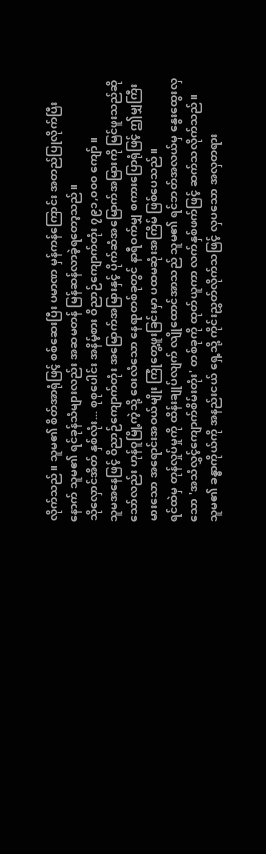လိုက်သည်။ သူမ၏ စိတ်အာရုံဖြင့် စစ်ဆေးပြီး ပမာဏ မှန်ကန်ကြောင်း အတည်ပြုလိုက်ပြီးနောက် သူမ၏ ရင်ခုန်သံများလည်း အဆမတန် မြန်ဆန်လာခဲ့ရတော့သည်။
သိုလှောင်အိတ် နှစ်လုံး... စုစုပေါင်း အနိမ့်စား ဝိညာဉ်ကျောက်တုံး ၇၉၁,၀၀၀ ကျော်။
သူမအနေဖြင့် ဝိညာဉ်ကျောက်တုံး အမြောက်အမြားနှင့် ပိုက်ဆံအမြောက်အမြားကို မြင်ဖူးသည်ဆိုသော်လည်း ဟုန်ဝူမြို့ကဲ့သို့ ဝေးလံသော နေရာတစ်ခုတွင် နာရီဝက်မျှ စကားပြောရုံဖြင့် ဤမျှကြီးမားသော အရောင်းအဝယ်မျိုး ကြုံတွေ့ဖူးခြင်းမှာ ပထမဆုံးအကြိမ် ဖြစ်ပေသည်။
ရင်ထဲမှ တုန်လှုပ်မှုကို ထိန်းချုပ်လျက် လျိုထောင်အာသည် သူမ၏ ရင်ဘတ်အလယ်မှ နွေးထွေးလှသော 'အသံလွှင့်ကျောက်စိမ်းတုံး' တစ်ခုကို ထုတ်ယူကာ လက်နှစ်ဖက်ဖြင့် ဆက်သလိုက်သည်။
သူမ၏ ခန္ဓာကိုယ်ကို အနည်းငယ် ရှေ့သို့ ကိုင်းညွှတ်လိုက်သဖြင့် လှပသော အလှတရား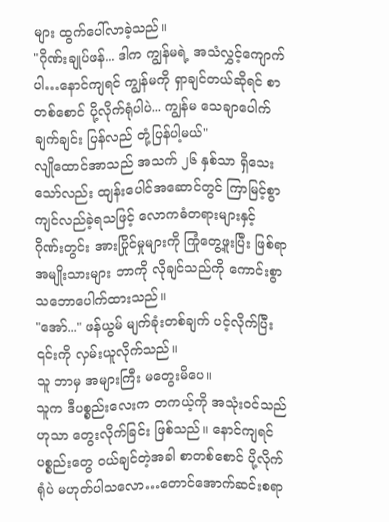များ ထွက်ပေါ်လာခဲ့သည်။
"ဂိုဏ်းချုပ်ဖန်... ဒါက ကျွန်မရဲ့ အသံလွှင့်ကျောက်ပါ…နောင်ကျရင် ကျွန်မကို ရှာချင်တယ်ဆိုရင် စာတစ်စောင် ပို့လိုက်ရုံပါပဲ... ကျွန်မ သေချာပေါက် ချက်ချင်း ပြန်လည် တုံ့ပြန်ပါ့မယ်"
လျိုထောင်အာသည် အသက် ၂၆ နှစ်သာ ရှိသေးသော်လည်း ထျန်းပေါင်အဆောင်တွင် ကြာမြင့်စွာ ကျင်လည်ခဲ့ရသဖြင့် လောကဓံတရားများနှင့် ဂိုဏ်းတွင်း အားပြိုင်မှုများကို ကြုံတွေ့ဖူးပြီး ဖြစ်ရာ အမျိုးသားများ ဘာကို လိုချင်သည်ကို ကောင်းစွာ သဘောပေါက်ထားသည်။
"အော်..." ဖန်ယွမ် မျက်ခုံးတစ်ချက် ပင့်လိုက်ပြီး ၎င်းကို လှမ်းယူလိုက်သည်။
သူ ဘာမှ အများကြီး မတွေးမိပေ။
သူက ဒီပစ္စည်းလေးက တကယ့်ကို အသုံးဝင်သည်ဟုသာ တွေးလိုက်ခြင်း ဖြစ်သည်။ နောင်ကျရင် ပစ္စည်းတွေ ဝယ်ချင်တဲ့အခါ စာတစ်စောင် ပို့လိုက်ရုံပဲ မဟုတ်ပါသလော…တောင်အောက်ဆင်းစရာ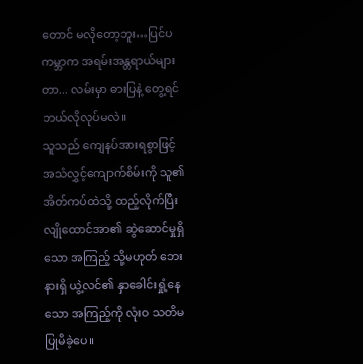တောင် မလိုတော့ဘူး…ပြင်ပကမ္ဘာက အရမ်းအန္တရာယ်များတာ... လမ်းမှာ ဓားပြနဲ့ တွေ့ရင် ဘယ်လိုလုပ်မလဲ။
သူသည် ကျေနပ်အားရစွာဖြင့် အသံလွှင့်ကျောက်စိမ်းကို သူ၏ အိတ်ကပ်ထဲသို့ ထည့်လိုက်ပြီး လျိုထောင်အာ၏ ဆွဲဆောင်မှုရှိသော အကြည့် သို့မဟုတ် ဘေးနားရှိ ယွဲ့လင်၏ နှာခေါင်းရှုံ့နေသော အကြည့်ကို လုံးဝ သတိမပြုမိခဲ့ပေ။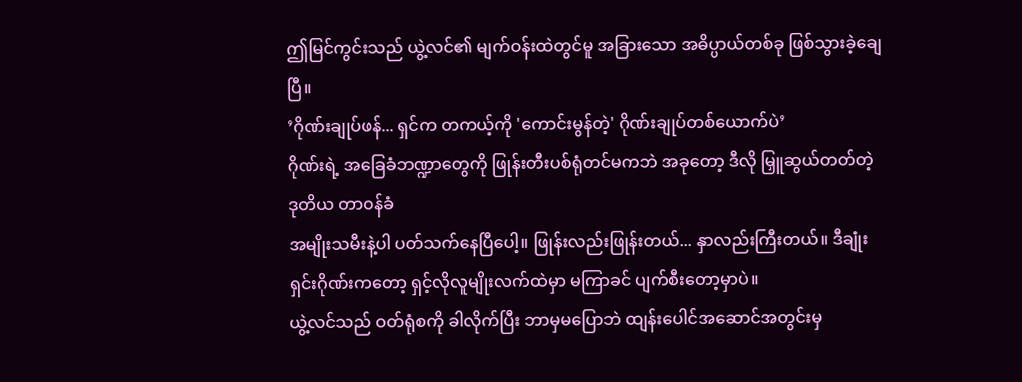ဤမြင်ကွင်းသည် ယွဲ့လင်၏ မျက်ဝန်းထဲတွင်မူ အခြားသော အဓိပ္ပာယ်တစ်ခု ဖြစ်သွားခဲ့ချေပြီ။
’ဂိုဏ်းချုပ်ဖန်... ရှင်က တကယ့်ကို 'ကောင်းမွန်တဲ့' ဂိုဏ်းချုပ်တစ်ယောက်ပဲ’
ဂိုဏ်းရဲ့ အခြေခံဘဏ္ဍာတွေကို ဖြုန်းတီးပစ်ရုံတင်မကဘဲ အခုတော့ ဒီလို မြှူဆွယ်တတ်တဲ့ ဒုတိယ တာ၀န်ခံ
အမျိုးသမီးနဲ့ပါ ပတ်သက်နေပြီပေါ့။ ဖြုန်းလည်းဖြုန်းတယ်... နှာလည်းကြီးတယ်။ ဒီချုံးရှင်းဂိုဏ်းကတော့ ရှင့်လိုလူမျိုးလက်ထဲမှာ မကြာခင် ပျက်စီးတော့မှာပဲ။
ယွဲ့လင်သည် ဝတ်ရုံစကို ခါလိုက်ပြီး ဘာမှမပြောဘဲ ထျန်းပေါင်အဆောင်အတွင်းမှ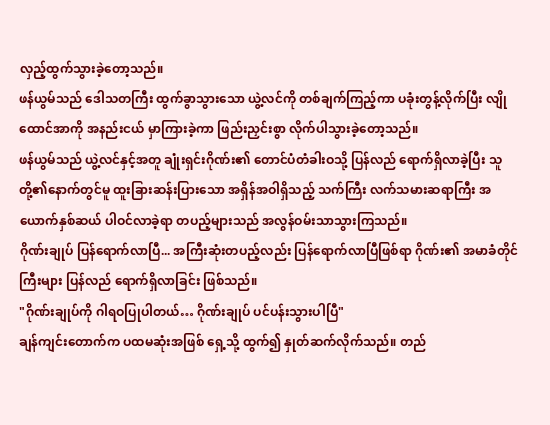လှည့်ထွက်သွားခဲ့တော့သည်။
ဖန်ယွမ်သည် ဒေါသတကြီး ထွက်ခွာသွားသော ယွဲ့လင်ကို တစ်ချက်ကြည့်ကာ ပခုံးတွန့်လိုက်ပြီး လျိုထောင်အာကို အနည်းငယ် မှာကြားခဲ့ကာ ဖြည်းညှင်းစွာ လိုက်ပါသွားခဲ့တော့သည်။
ဖန်ယွမ်သည် ယွဲ့လင်နှင့်အတူ ချုံးရှင်းဂိုဏ်း၏ တောင်ပံတံခါးဝသို့ ပြန်လည် ရောက်ရှိလာခဲ့ပြီး သူတို့၏နောက်တွင်မူ ထူးခြားဆန်းပြားသော အရှိန်အဝါရှိသည့် သက်ကြီး လက်သမားဆရာကြီး အယောက်နှစ်ဆယ် ပါဝင်လာခဲ့ရာ တပည့်များသည် အလွန်ဝမ်းသာသွားကြသည်။
ဂိုဏ်းချုပ် ပြန်ရောက်လာပြီ... အကြီးဆုံးတပည့်လည်း ပြန်ရောက်လာပြီဖြစ်ရာ ဂိုဏ်း၏ အမာခံတိုင်ကြီးများ ပြန်လည် ရောက်ရှိလာခြင်း ဖြစ်သည်။
"ဂိုဏ်းချုပ်ကို ဂါရဝပြုပါတယ်… ဂိုဏ်းချုပ် ပင်ပန်းသွားပါပြီ"
ချန်ကျင်းတောက်က ပထမဆုံးအဖြစ် ရှေ့သို့ ထွက်၍ နှုတ်ဆက်လိုက်သည်။ တည်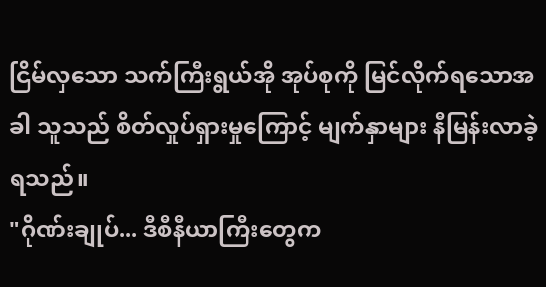ငြိမ်လှသော သက်ကြီးရွယ်အို အုပ်စုကို မြင်လိုက်ရသောအခါ သူသည် စိတ်လှုပ်ရှားမှုကြောင့် မျက်နှာများ နီမြန်းလာခဲ့ရသည်။
"ဂိုဏ်းချုပ်... ဒီစီနီယာကြီးတွေက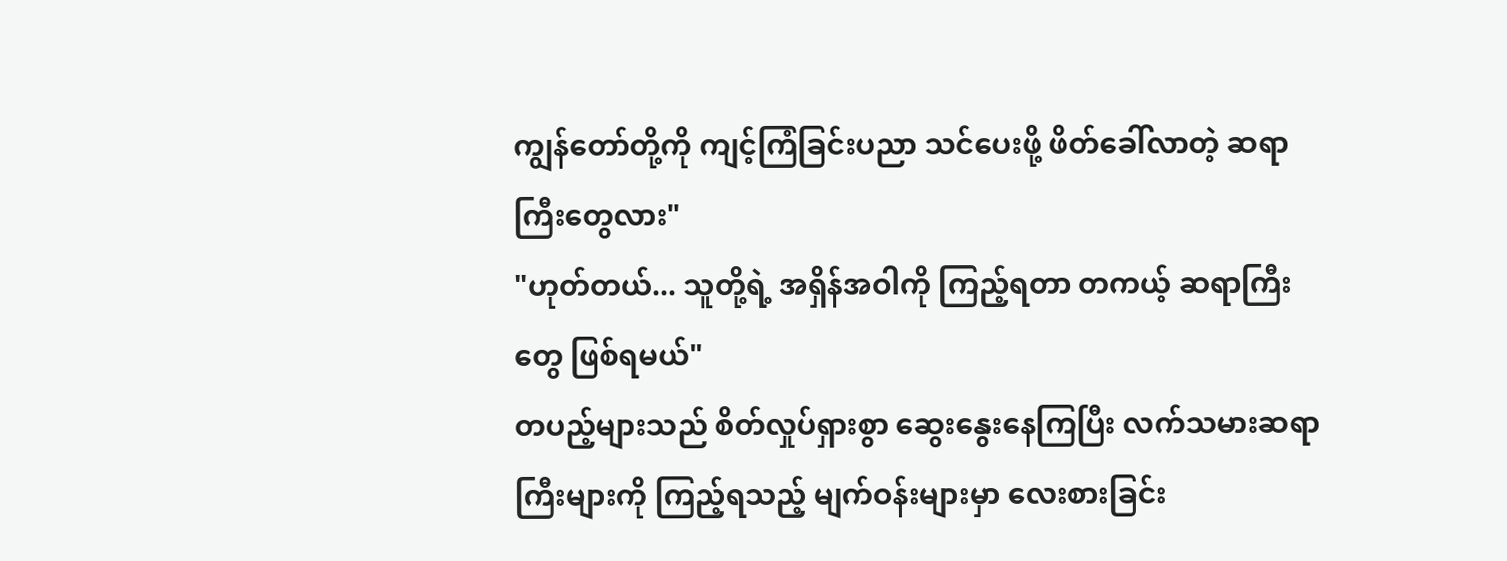ကျွန်တော်တို့ကို ကျင့်ကြံခြင်းပညာ သင်ပေးဖို့ ဖိတ်ခေါ်လာတဲ့ ဆရာကြီးတွေလား"
"ဟုတ်တယ်... သူတို့ရဲ့ အရှိန်အဝါကို ကြည့်ရတာ တကယ့် ဆရာကြီးတွေ ဖြစ်ရမယ်"
တပည့်များသည် စိတ်လှုပ်ရှားစွာ ဆွေးနွေးနေကြပြီး လက်သမားဆရာကြီးများကို ကြည့်ရသည့် မျက်ဝန်းများမှာ လေးစားခြင်း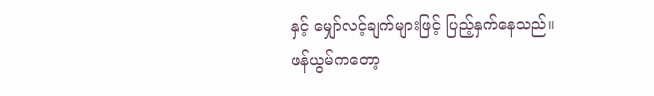နှင့် မျှော်လင့်ချက်များဖြင့် ပြည့်နှက်နေသည်။
ဖန်ယွမ်ကတော့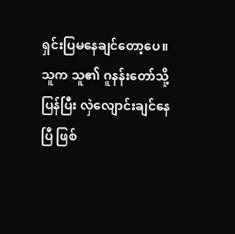ရှင်းပြမနေချင်တော့ပေ။ သူက သူ၏ ဂူနန်းတော်သို့ ပြန်ပြီး လှဲလျောင်းချင်နေပြီ ဖြစ်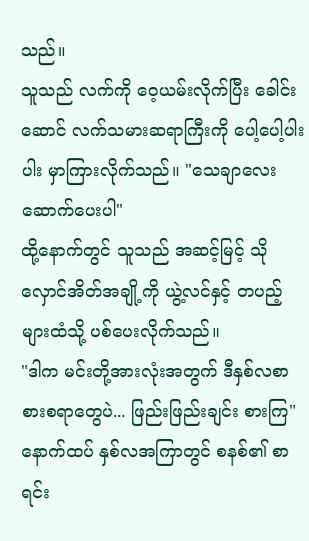သည်။
သူသည် လက်ကို ဝေ့ယမ်းလိုက်ပြီး ခေါင်းဆောင် လက်သမားဆရာကြီးကို ပေါ့ပေါ့ပါးပါး မှာကြားလိုက်သည်။ "သေချာလေး ဆောက်ပေးပါ"
ထို့နောက်တွင် သူသည် အဆင့်မြင့် သိုလှောင်အိတ်အချို့ကို ယွဲ့လင်နှင့် တပည့်များထံသို့ ပစ်ပေးလိုက်သည်။
"ဒါက မင်းတို့အားလုံးအတွက် ဒီနှစ်လစာ စားစရာတွေပဲ... ဖြည်းဖြည်းချင်း စားကြ"
နောက်ထပ် နှစ်လအကြာတွင် စနစ်၏ စာရင်း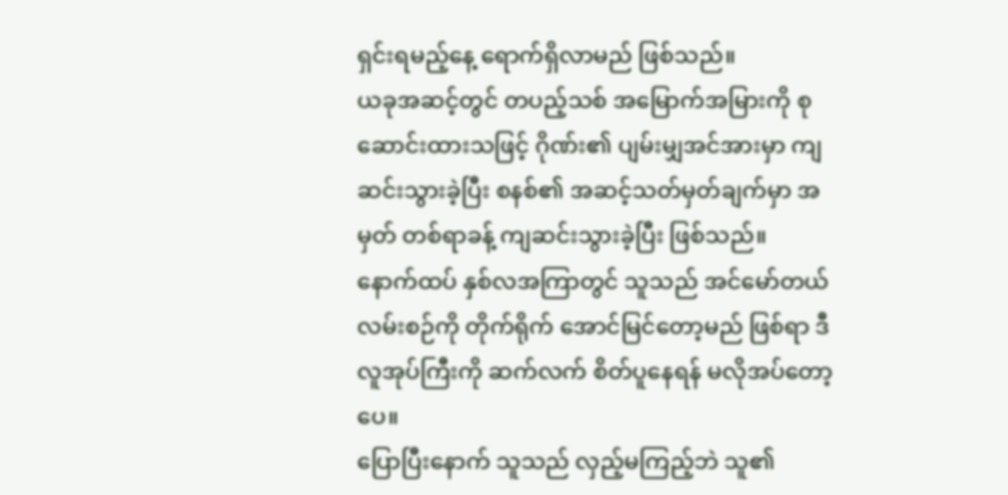ရှင်းရမည့်နေ့ ရောက်ရှိလာမည် ဖြစ်သည်။
ယခုအဆင့်တွင် တပည့်သစ် အမြောက်အမြားကို စုဆောင်းထားသဖြင့် ဂိုဏ်း၏ ပျမ်းမျှအင်အားမှာ ကျဆင်းသွားခဲ့ပြီး စနစ်၏ အဆင့်သတ်မှတ်ချက်မှာ အမှတ် တစ်ရာခန့် ကျဆင်းသွားခဲ့ပြီး ဖြစ်သည်။
နောက်ထပ် နှစ်လအကြာတွင် သူသည် အင်မော်တယ်လမ်းစဉ်ကို တိုက်ရိုက် အောင်မြင်တော့မည် ဖြစ်ရာ ဒီလူအုပ်ကြီးကို ဆက်လက် စိတ်ပူနေရန် မလိုအပ်တော့ပေ။
ပြောပြီးနောက် သူသည် လှည့်မကြည့်ဘဲ သူ၏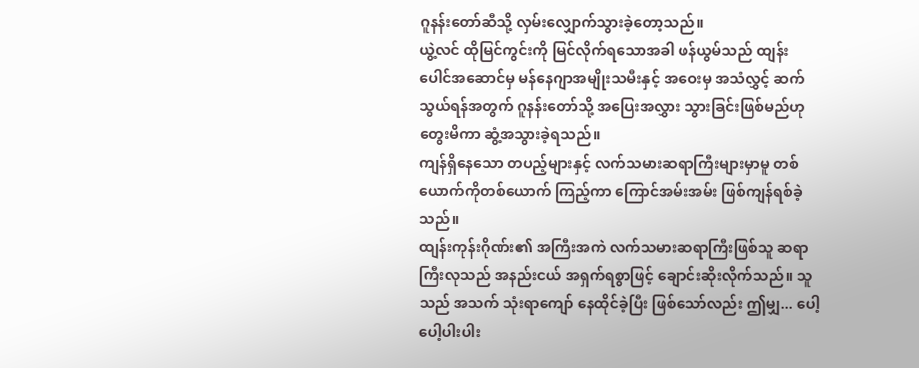ဂူနန်းတော်ဆီသို့ လှမ်းလျှောက်သွားခဲ့တော့သည်။
ယွဲ့လင် ထိုမြင်ကွင်းကို မြင်လိုက်ရသောအခါ ဖန်ယွမ်သည် ထျန်းပေါင်အဆောင်မှ မန်နေဂျာအမျိုးသမီးနှင့် အဝေးမှ အသံလွှင့် ဆက်သွယ်ရန်အတွက် ဂူနန်းတော်သို့ အပြေးအလွှား သွားခြင်းဖြစ်မည်ဟု တွေးမိကာ ဆွံ့အသွားခဲ့ရသည်။
ကျန်ရှိနေသော တပည့်များနှင့် လက်သမားဆရာကြီးများမှာမူ တစ်ယောက်ကိုတစ်ယောက် ကြည့်ကာ ကြောင်အမ်းအမ်း ဖြစ်ကျန်ရစ်ခဲ့သည်။
ထျန်းကုန်းဂိုဏ်း၏ အကြီးအကဲ လက်သမားဆရာကြီးဖြစ်သူ ဆရာကြီးလုသည် အနည်းငယ် အရှက်ရစွာဖြင့် ချောင်းဆိုးလိုက်သည်။ သူသည် အသက် သုံးရာကျော် နေထိုင်ခဲ့ပြီး ဖြစ်သော်လည်း ဤမျှ... ပေါ့ပေါ့ပါးပါး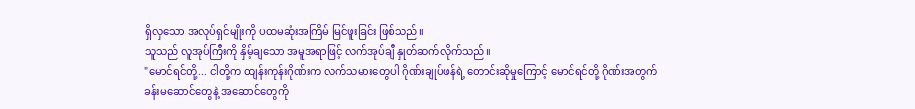ရှိလှသော အလုပ်ရှင်မျိုးကို ပထမဆုံးအကြိမ် မြင်ဖူးခြင်း ဖြစ်သည်။
သူသည် လူအုပ်ကြီးကို နှိမ့်ချသော အမူအရာဖြင့် လက်အုပ်ချီ နှုတ်ဆက်လိုက်သည်။
"မောင်ရင်တို့... ငါတို့က ထျန်းကုန်းဂိုဏ်းက လက်သမားတွေပါ ဂိုဏ်းချုပ်ဖန်ရဲ့ တောင်းဆိုမှုကြောင့် မောင်ရင်တို့ ဂိုဏ်းအတွက် ခန်းမဆောင်တွေနဲ့ အဆောင်တွေကို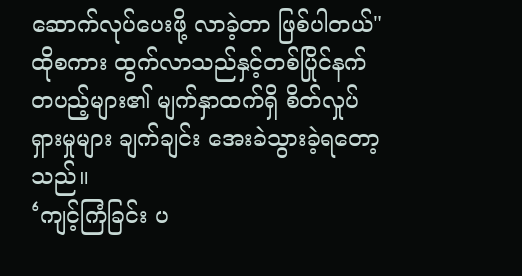ဆောက်လုပ်ပေးဖို့ လာခဲ့တာ ဖြစ်ပါတယ်"
ထိုစကား ထွက်လာသည်နှင့်တစ်ပြိုင်နက် တပည့်များ၏ မျက်နှာထက်ရှိ စိတ်လှုပ်ရှားမှုများ ချက်ချင်း အေးခဲသွားခဲ့ရတော့သည်။
‘ကျင့်ကြံခြင်း ပ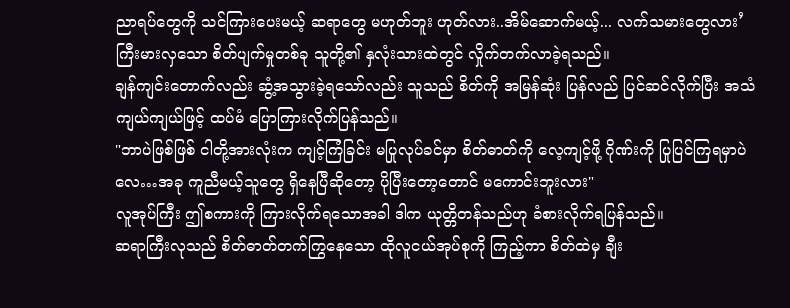ညာရပ်တွေကို သင်ကြားပေးမယ့် ဆရာတွေ မဟုတ်ဘူး ဟုတ်လား..အိမ်ဆောက်မယ့်... လက်သမားတွေလား’
ကြီးမားလှသော စိတ်ပျက်မှုတစ်ခု သူတို့၏ နှလုံးသားထဲတွင် လှိုက်တက်လာခဲ့ရသည်။
ချန်ကျင်းတောက်လည်း ဆွံ့အသွားခဲ့ရသော်လည်း သူသည် စိတ်ကို အမြန်ဆုံး ပြန်လည် ပြင်ဆင်လိုက်ပြီး အသံကျယ်ကျယ်ဖြင့် ထပ်မံ ပြောကြားလိုက်ပြန်သည်။
"ဘာပဲဖြစ်ဖြစ် ငါတို့အားလုံးက ကျင့်ကြံခြင်း မပြုလုပ်ခင်မှာ စိတ်ဓာတ်ကို လေ့ကျင့်ဖို့ ဂိုဏ်းကို ပြုပြင်ကြရမှာပဲလေ…အခု ကူညီမယ့်သူတွေ ရှိနေပြီဆိုတော့ ပိုပြီးတော့တောင် မကောင်းဘူးလား"
လူအုပ်ကြီး ဤစကားကို ကြားလိုက်ရသောအခါ ဒါက ယုတ္တိတန်သည်ဟု ခံစားလိုက်ရပြန်သည်။
ဆရာကြီးလုသည် စိတ်ဓာတ်တက်ကြွနေသော ထိုလူငယ်အုပ်စုကို ကြည့်ကာ စိတ်ထဲမှ ချီး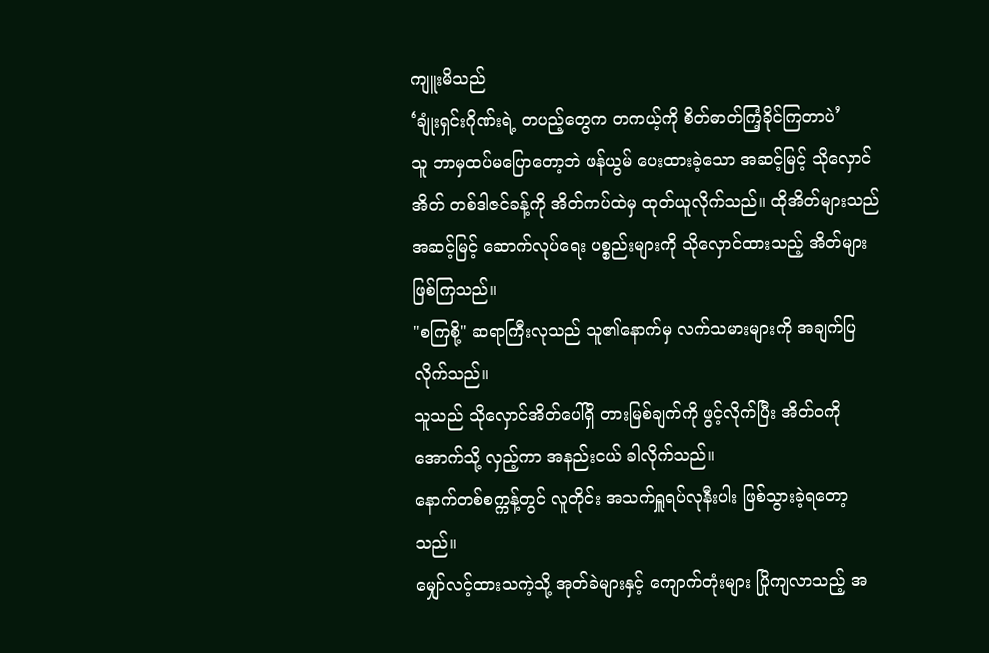ကျူးမိသည်
‘ချုံးရှင်းဂိုဏ်းရဲ့ တပည့်တွေက တကယ့်ကို စိတ်ဓာတ်ကြံ့ခိုင်ကြတာပဲ’
သူ ဘာမှထပ်မပြောတော့ဘဲ ဖန်ယွမ် ပေးထားခဲ့သော အဆင့်မြင့် သိုလှောင်အိတ် တစ်ဒါဇင်ခန့်ကို အိတ်ကပ်ထဲမှ ထုတ်ယူလိုက်သည်။ ထိုအိတ်များသည် အဆင့်မြင့် ဆောက်လုပ်ရေး ပစ္စည်းများကို သိုလှောင်ထားသည့် အိတ်များ ဖြစ်ကြသည်။
"စကြစို့" ဆရာကြီးလုသည် သူ၏နောက်မှ လက်သမားများကို အချက်ပြလိုက်သည်။
သူသည် သိုလှောင်အိတ်ပေါ်ရှိ တားမြစ်ချက်ကို ဖွင့်လိုက်ပြီး အိတ်ဝကို အောက်သို့ လှည့်ကာ အနည်းငယ် ခါလိုက်သည်။
နောက်တစ်စက္ကန့်တွင် လူတိုင်း အသက်ရှူရပ်လုနီးပါး ဖြစ်သွားခဲ့ရတော့သည်။
မျှော်လင့်ထားသကဲ့သို့ အုတ်ခဲများနှင့် ကျောက်တုံးများ ပြိုကျလာသည့် အ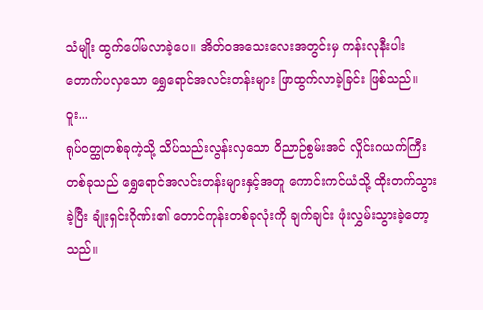သံမျိုး ထွက်ပေါ်မလာခဲ့ပေ။ အိတ်ဝအသေးလေးအတွင်းမှ ကန်းလုနီးပါး တောက်ပလှသော ရွှေရောင်အလင်းတန်းများ ဖြာထွက်လာခဲ့ခြင်း ဖြစ်သည်။
ဝူး...
ရုပ်ဝတ္ထုတစ်ခုကဲ့သို့ သိပ်သည်းလွန်းလှသော ဝိညာဉ်စွမ်းအင် လှိုင်းဂယက်ကြီးတစ်ခုသည် ရွှေရောင်အလင်းတန်းများနှင့်အတူ ကောင်းကင်ယံသို့ ထိုးတက်သွားခဲ့ပြီး ချုံးရှင်းဂိုဏ်း၏ တောင်ကုန်းတစ်ခုလုံးကို ချက်ချင်း ဖုံးလွှမ်းသွားခဲ့တော့သည်။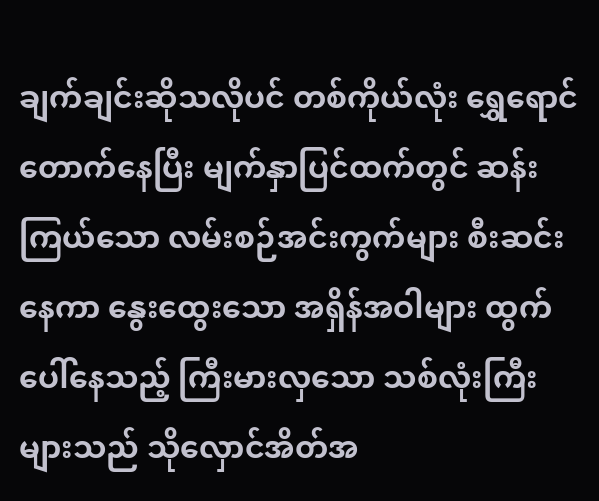ချက်ချင်းဆိုသလိုပင် တစ်ကိုယ်လုံး ရွှေရောင်တောက်နေပြီး မျက်နှာပြင်ထက်တွင် ဆန်းကြယ်သော လမ်းစဉ်အင်းကွက်များ စီးဆင်းနေကာ နွေးထွေးသော အရှိန်အဝါများ ထွက်ပေါ်နေသည့် ကြီးမားလှသော သစ်လုံးကြီးများသည် သိုလှောင်အိတ်အ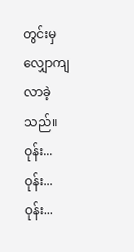တွင်းမှ လျှောကျလာခဲ့သည်။
ဝုန်း... ဝုန်း... ဝုန်း...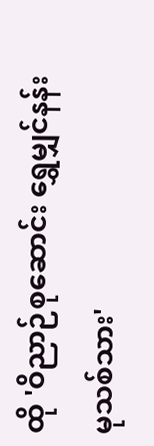ထို 'ဝိညာဉ်စုဆောင်း ရွှေမျှင်နန်းမုသစ်သား'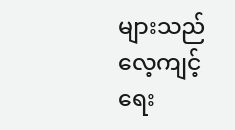များသည် လေ့ကျင့်ရေး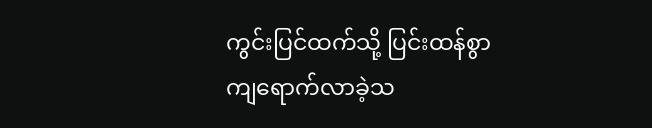ကွင်းပြင်ထက်သို့ ပြင်းထန်စွာ ကျရောက်လာခဲ့သ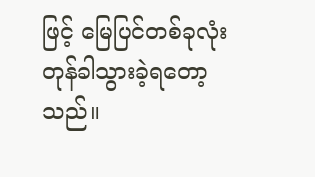ဖြင့် မြေပြင်တစ်ခုလုံး တုန်ခါသွားခဲ့ရတော့သည်။